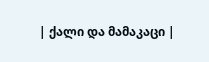| ქალი და მამაკაცი |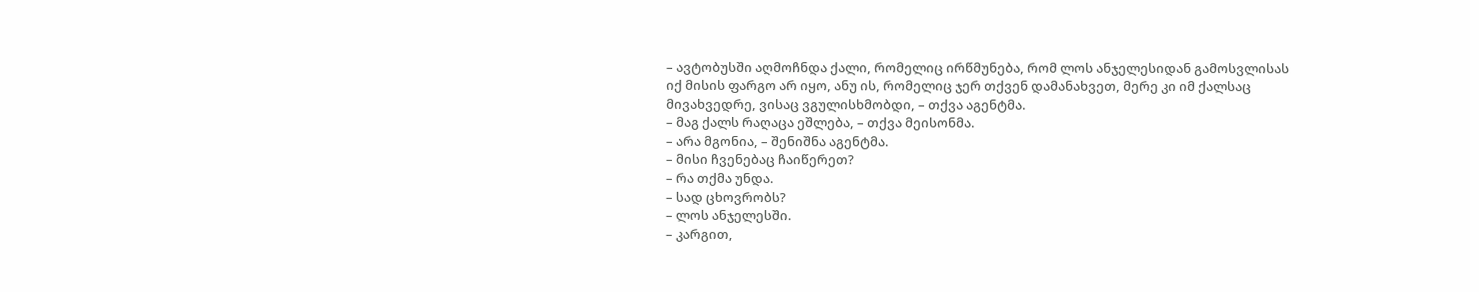– ავტობუსში აღმოჩნდა ქალი, რომელიც ირწმუნება, რომ ლოს ანჯელესიდან გამოსვლისას იქ მისის ფარგო არ იყო, ანუ ის, რომელიც ჯერ თქვენ დამანახვეთ, მერე კი იმ ქალსაც მივახვედრე, ვისაც ვგულისხმობდი, – თქვა აგენტმა.
– მაგ ქალს რაღაცა ეშლება, – თქვა მეისონმა.
– არა მგონია, – შენიშნა აგენტმა.
– მისი ჩვენებაც ჩაიწერეთ?
– რა თქმა უნდა.
– სად ცხოვრობს?
– ლოს ანჯელესში.
– კარგით,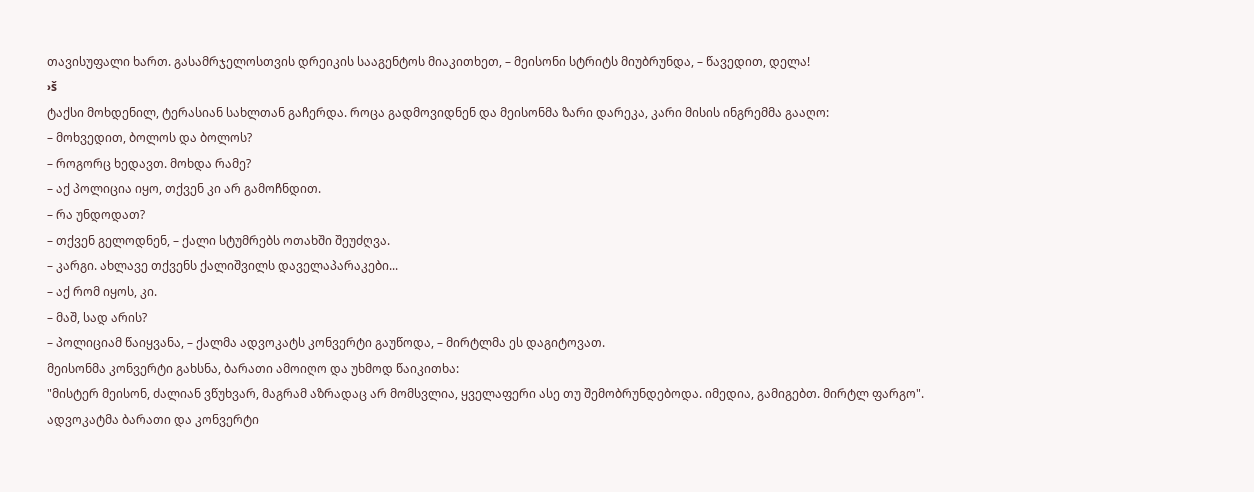თავისუფალი ხართ. გასამრჯელოსთვის დრეიკის სააგენტოს მიაკითხეთ, – მეისონი სტრიტს მიუბრუნდა, – წავედით, დელა!
›š
ტაქსი მოხდენილ, ტერასიან სახლთან გაჩერდა. როცა გადმოვიდნენ და მეისონმა ზარი დარეკა, კარი მისის ინგრემმა გააღო:
– მოხვედით, ბოლოს და ბოლოს?
– როგორც ხედავთ. მოხდა რამე?
– აქ პოლიცია იყო, თქვენ კი არ გამოჩნდით.
– რა უნდოდათ?
– თქვენ გელოდნენ, – ქალი სტუმრებს ოთახში შეუძღვა.
– კარგი. ახლავე თქვენს ქალიშვილს დაველაპარაკები...
– აქ რომ იყოს, კი.
– მაშ, სად არის?
– პოლიციამ წაიყვანა, – ქალმა ადვოკატს კონვერტი გაუწოდა, – მირტლმა ეს დაგიტოვათ.
მეისონმა კონვერტი გახსნა, ბარათი ამოიღო და უხმოდ წაიკითხა:
"მისტერ მეისონ, ძალიან ვწუხვარ, მაგრამ აზრადაც არ მომსვლია, ყველაფერი ასე თუ შემობრუნდებოდა. იმედია, გამიგებთ. მირტლ ფარგო".
ადვოკატმა ბარათი და კონვერტი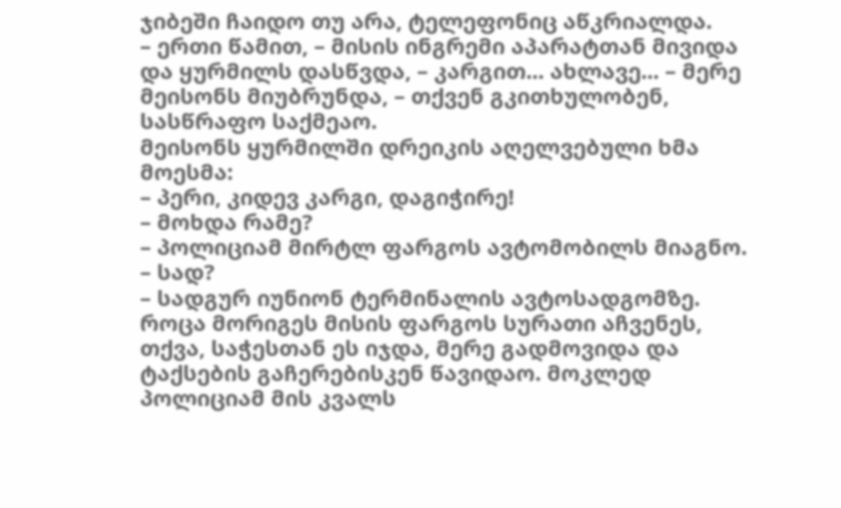ჯიბეში ჩაიდო თუ არა, ტელეფონიც აწკრიალდა.
– ერთი წამით, – მისის ინგრემი აპარატთან მივიდა და ყურმილს დასწვდა, – კარგით... ახლავე... – მერე მეისონს მიუბრუნდა, – თქვენ გკითხულობენ, სასწრაფო საქმეაო.
მეისონს ყურმილში დრეიკის აღელვებული ხმა მოესმა:
– პერი, კიდევ კარგი, დაგიჭირე!
– მოხდა რამე?
– პოლიციამ მირტლ ფარგოს ავტომობილს მიაგნო.
– სად?
– სადგურ იუნიონ ტერმინალის ავტოსადგომზე. როცა მორიგეს მისის ფარგოს სურათი აჩვენეს, თქვა, საჭესთან ეს იჯდა, მერე გადმოვიდა და ტაქსების გაჩერებისკენ წავიდაო. მოკლედ პოლიციამ მის კვალს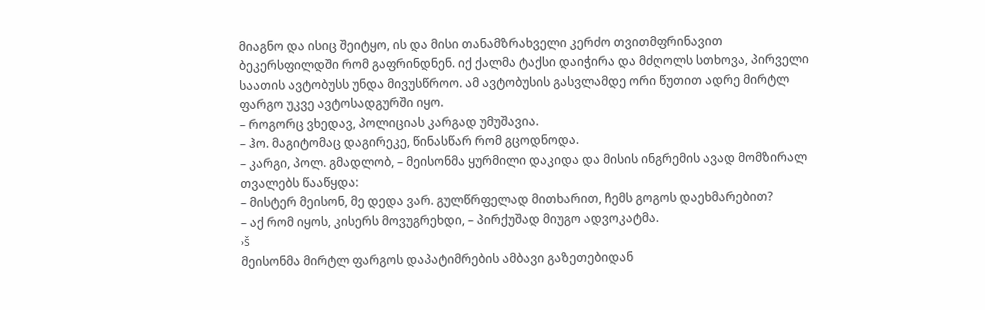მიაგნო და ისიც შეიტყო, ის და მისი თანამზრახველი კერძო თვითმფრინავით ბეკერსფილდში რომ გაფრინდნენ. იქ ქალმა ტაქსი დაიჭირა და მძღოლს სთხოვა, პირველი საათის ავტობუსს უნდა მივუსწროო. ამ ავტობუსის გასვლამდე ორი წუთით ადრე მირტლ ფარგო უკვე ავტოსადგურში იყო.
– როგორც ვხედავ, პოლიციას კარგად უმუშავია.
– ჰო. მაგიტომაც დაგირეკე, წინასწარ რომ გცოდნოდა.
– კარგი, პოლ. გმადლობ, – მეისონმა ყურმილი დაკიდა და მისის ინგრემის ავად მომზირალ თვალებს წააწყდა:
– მისტერ მეისონ, მე დედა ვარ. გულწრფელად მითხარით, ჩემს გოგოს დაეხმარებით?
– აქ რომ იყოს, კისერს მოვუგრეხდი, – პირქუშად მიუგო ადვოკატმა.
›š
მეისონმა მირტლ ფარგოს დაპატიმრების ამბავი გაზეთებიდან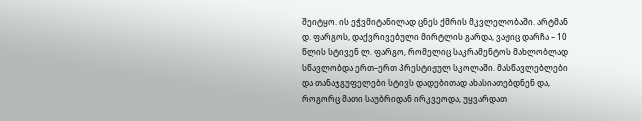შეიტყო. ის ეჭვმიტანილად ცნეს ქმრის მკვლელობაში. არტმან დ. ფარგოს, დაქვრივებული მირტლის გარდა, ვაჟიც დარჩა – 10 წლის სტივენ ლ. ფარგო, რომელიც საკრამენტოს მახლობლად სწავლობდა ერთ–ერთ პრესტიჟულ სკოლაში. მასწავლებლები და თანაჯგუფელები სტივს დადებითად ახასიათებდნენ და, როგორც მათი საუბრიდან ირკვეოდა, უყვარდათ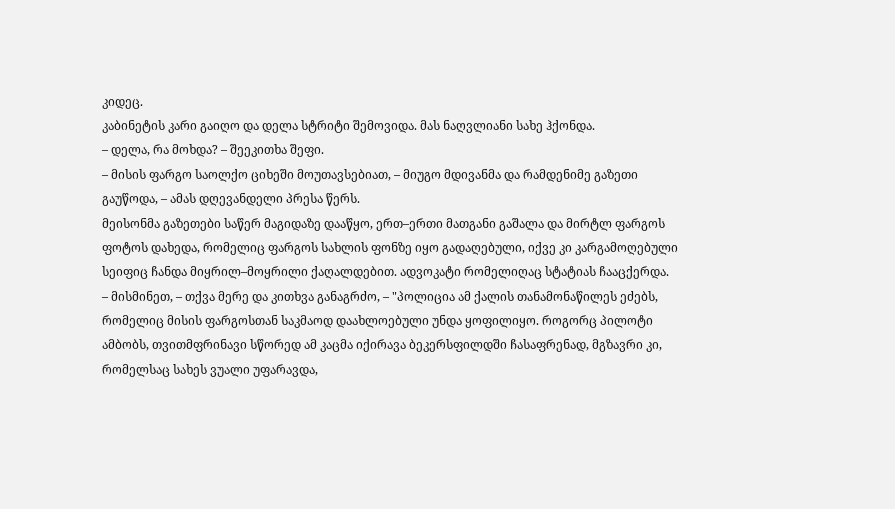კიდეც.
კაბინეტის კარი გაიღო და დელა სტრიტი შემოვიდა. მას ნაღვლიანი სახე ჰქონდა.
– დელა, რა მოხდა? – შეეკითხა შეფი.
– მისის ფარგო საოლქო ციხეში მოუთავსებიათ, – მიუგო მდივანმა და რამდენიმე გაზეთი გაუწოდა, – ამას დღევანდელი პრესა წერს.
მეისონმა გაზეთები საწერ მაგიდაზე დააწყო, ერთ–ერთი მათგანი გაშალა და მირტლ ფარგოს ფოტოს დახედა, რომელიც ფარგოს სახლის ფონზე იყო გადაღებული, იქვე კი კარგამოღებული სეიფიც ჩანდა მიყრილ–მოყრილი ქაღალდებით. ადვოკატი რომელიღაც სტატიას ჩააცქერდა.
– მისმინეთ, – თქვა მერე და კითხვა განაგრძო, – "პოლიცია ამ ქალის თანამონაწილეს ეძებს, რომელიც მისის ფარგოსთან საკმაოდ დაახლოებული უნდა ყოფილიყო. როგორც პილოტი ამბობს, თვითმფრინავი სწორედ ამ კაცმა იქირავა ბეკერსფილდში ჩასაფრენად, მგზავრი კი, რომელსაც სახეს ვუალი უფარავდა,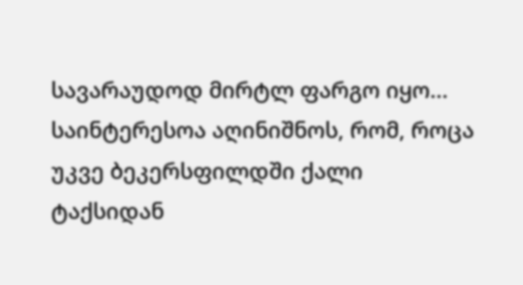სავარაუდოდ მირტლ ფარგო იყო... საინტერესოა აღინიშნოს, რომ, როცა უკვე ბეკერსფილდში ქალი ტაქსიდან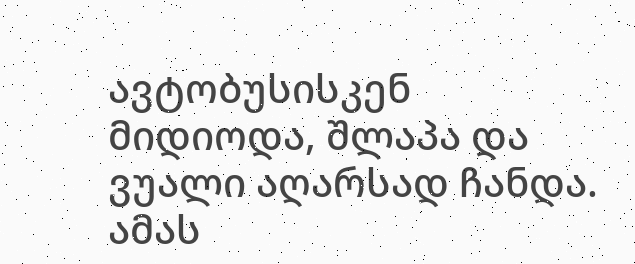ავტობუსისკენ მიდიოდა, შლაპა და ვუალი აღარსად ჩანდა. ამას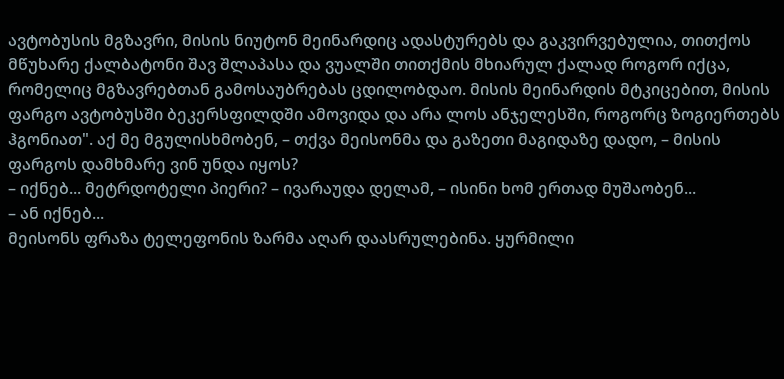ავტობუსის მგზავრი, მისის ნიუტონ მეინარდიც ადასტურებს და გაკვირვებულია, თითქოს მწუხარე ქალბატონი შავ შლაპასა და ვუალში თითქმის მხიარულ ქალად როგორ იქცა, რომელიც მგზავრებთან გამოსაუბრებას ცდილობდაო. მისის მეინარდის მტკიცებით, მისის ფარგო ავტობუსში ბეკერსფილდში ამოვიდა და არა ლოს ანჯელესში, როგორც ზოგიერთებს ჰგონიათ". აქ მე მგულისხმობენ, – თქვა მეისონმა და გაზეთი მაგიდაზე დადო, – მისის ფარგოს დამხმარე ვინ უნდა იყოს?
– იქნებ... მეტრდოტელი პიერი? – ივარაუდა დელამ, – ისინი ხომ ერთად მუშაობენ...
– ან იქნებ...
მეისონს ფრაზა ტელეფონის ზარმა აღარ დაასრულებინა. ყურმილი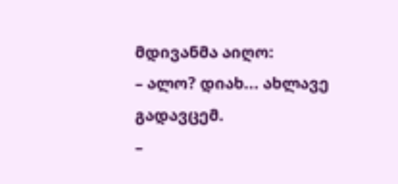მდივანმა აიღო:
– ალო? დიახ... ახლავე გადავცემ.
–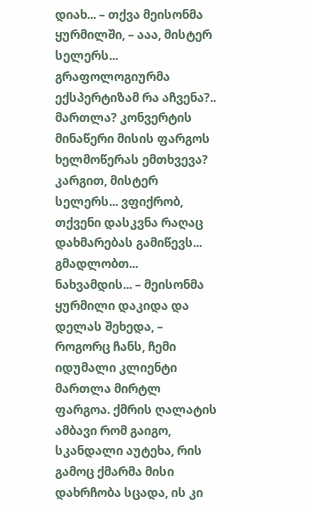დიახ... – თქვა მეისონმა ყურმილში, – ააა, მისტერ სელერს... გრაფოლოგიურმა ექსპერტიზამ რა აჩვენა?.. მართლა? კონვერტის მინაწერი მისის ფარგოს ხელმოწერას ემთხვევა? კარგით, მისტერ სელერს... ვფიქრობ, თქვენი დასკვნა რაღაც დახმარებას გამიწევს... გმადლობთ... ნახვამდის... – მეისონმა ყურმილი დაკიდა და დელას შეხედა, – როგორც ჩანს, ჩემი იდუმალი კლიენტი მართლა მირტლ ფარგოა. ქმრის ღალატის ამბავი რომ გაიგო, სკანდალი აუტეხა, რის გამოც ქმარმა მისი დახრჩობა სცადა, ის კი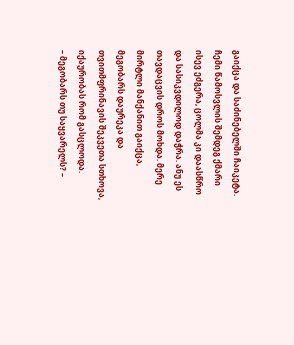გაიქცა და საძინებელში ჩაიკეტა. ჩემი წამოსვლის შემდეგ ქმარი ისევ ეძგერა, ცოლმა კი დაასწრო და სასიკვდილოდ დაჭრა. ანუ ეს თავდაცვის დროს მოხდა. მერე მირტლი მანქანით გაიქცა, მეგობარს დაურეკა და თვითმფრინავის შეკვეთა სთხოვა, იქაურობას რომ გასცლოდა.
– მეგობარს თუ საყვარელს? –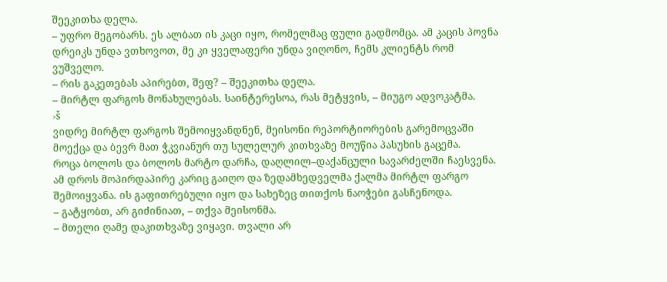შეეკითხა დელა.
– უფრო მეგობარს. ეს ალბათ ის კაცი იყო, რომელმაც ფული გადმომცა. ამ კაცის პოვნა დრეიკს უნდა ვთხოვოთ, მე კი ყველაფერი უნდა ვიღონო, ჩემს კლიენტს რომ ვუშველო.
– რის გაკეთებას აპირებთ, შეფ? – შეეკითხა დელა.
– მირტლ ფარგოს მონახულებას. საინტერესოა, რას მეტყვის, – მიუგო ადვოკატმა.
›š
ვიდრე მირტლ ფარგოს შემოიყვანდნენ, მეისონი რეპორტიორების გარემოცვაში მოექცა და ბევრ მათ ჭკვიანურ თუ სულელურ კითხვაზე მოუწია პასუხის გაცემა.
როცა ბოლოს და ბოლოს მარტო დარჩა, დაღლილ–დაქანცული სავარძელში ჩაესვენა. ამ დროს მოპირდაპირე კარიც გაიღო და ზედამხედველმა ქალმა მირტლ ფარგო შემოიყვანა. ის გაფითრებული იყო და სახეზეც თითქოს ნაოჭები გასჩენოდა.
– გატყობთ, არ გიძინიათ, – თქვა მეისონმა.
– მთელი ღამე დაკითხვაზე ვიყავი. თვალი არ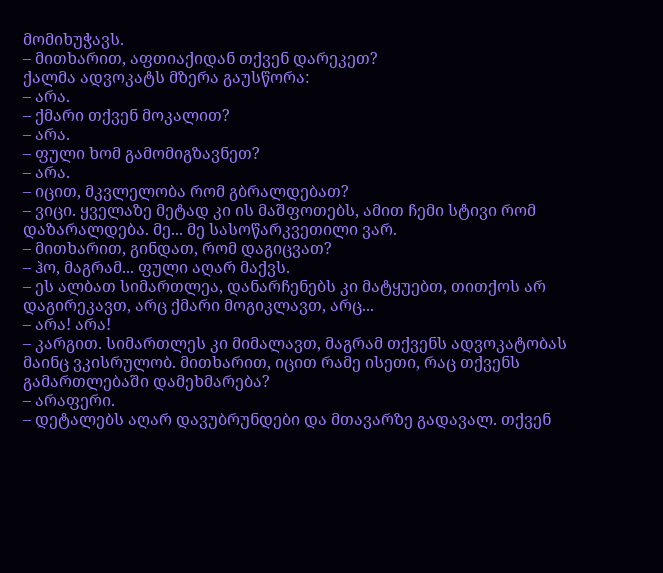მომიხუჭავს.
– მითხარით, აფთიაქიდან თქვენ დარეკეთ?
ქალმა ადვოკატს მზერა გაუსწორა:
– არა.
– ქმარი თქვენ მოკალით?
– არა.
– ფული ხომ გამომიგზავნეთ?
– არა.
– იცით, მკვლელობა რომ გბრალდებათ?
– ვიცი. ყველაზე მეტად კი ის მაშფოთებს, ამით ჩემი სტივი რომ დაზარალდება. მე... მე სასოწარკვეთილი ვარ.
– მითხარით, გინდათ, რომ დაგიცვათ?
– ჰო, მაგრამ... ფული აღარ მაქვს.
– ეს ალბათ სიმართლეა, დანარჩენებს კი მატყუებთ, თითქოს არ დაგირეკავთ, არც ქმარი მოგიკლავთ, არც...
– არა! არა!
– კარგით. სიმართლეს კი მიმალავთ, მაგრამ თქვენს ადვოკატობას მაინც ვკისრულობ. მითხარით, იცით რამე ისეთი, რაც თქვენს გამართლებაში დამეხმარება?
– არაფერი.
– დეტალებს აღარ დავუბრუნდები და მთავარზე გადავალ. თქვენ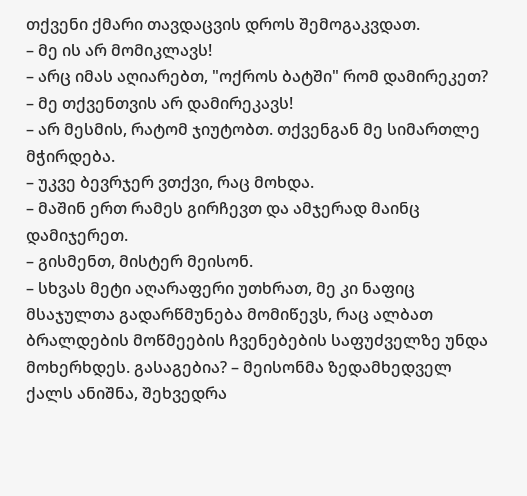თქვენი ქმარი თავდაცვის დროს შემოგაკვდათ.
– მე ის არ მომიკლავს!
– არც იმას აღიარებთ, "ოქროს ბატში" რომ დამირეკეთ?
– მე თქვენთვის არ დამირეკავს!
– არ მესმის, რატომ ჯიუტობთ. თქვენგან მე სიმართლე მჭირდება.
– უკვე ბევრჯერ ვთქვი, რაც მოხდა.
– მაშინ ერთ რამეს გირჩევთ და ამჯერად მაინც დამიჯერეთ.
– გისმენთ, მისტერ მეისონ.
– სხვას მეტი აღარაფერი უთხრათ, მე კი ნაფიც მსაჯულთა გადარწმუნება მომიწევს, რაც ალბათ ბრალდების მოწმეების ჩვენებების საფუძველზე უნდა მოხერხდეს. გასაგებია? – მეისონმა ზედამხედველ ქალს ანიშნა, შეხვედრა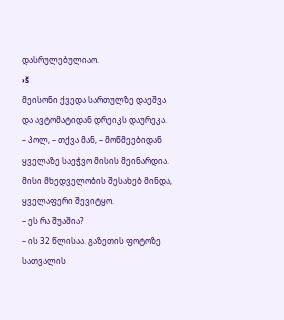დასრულებულიაო.
›š
მეისონი ქვედა სართულზე დაეშვა და ავტომატიდან დრეიკს დაურეკა.
– პოლ, – თქვა მან, – მოწმეებიდან ყველაზე საეჭვო მისის მეინარდია. მისი მხედველობის შესახებ მინდა, ყველაფერი შევიტყო.
– ეს რა შუაშია?
– ის 32 წლისაა. გაზეთის ფოტოზე სათვალის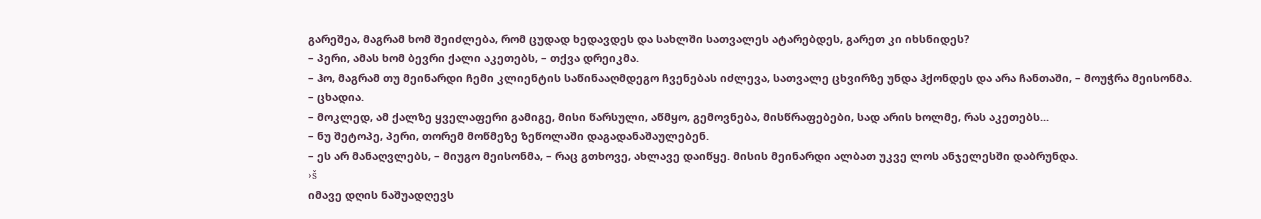გარეშეა, მაგრამ ხომ შეიძლება, რომ ცუდად ხედავდეს და სახლში სათვალეს ატარებდეს, გარეთ კი იხსნიდეს?
– პერი, ამას ხომ ბევრი ქალი აკეთებს, – თქვა დრეიკმა.
– ჰო, მაგრამ თუ მეინარდი ჩემი კლიენტის საწინააღმდეგო ჩვენებას იძლევა, სათვალე ცხვირზე უნდა ჰქონდეს და არა ჩანთაში, – მოუჭრა მეისონმა.
– ცხადია.
– მოკლედ, ამ ქალზე ყველაფერი გამიგე, მისი წარსული, აწმყო, გემოვნება, მისწრაფებები, სად არის ხოლმე, რას აკეთებს...
– ნუ შეტოპე, პერი, თორემ მოწმეზე ზეწოლაში დაგადანაშაულებენ.
– ეს არ მანაღვლებს, – მიუგო მეისონმა, – რაც გთხოვე, ახლავე დაიწყე. მისის მეინარდი ალბათ უკვე ლოს ანჯელესში დაბრუნდა.
›š
იმავე დღის ნაშუადღევს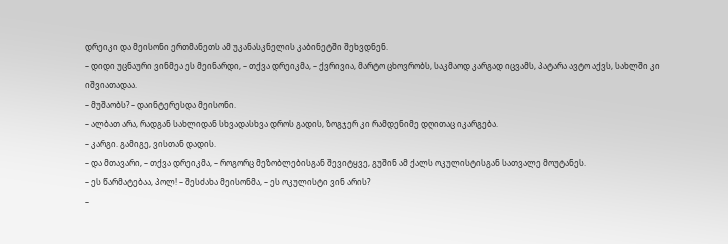დრეიკი და მეისონი ერთმანეთს ამ უკანასკნელის კაბინეტში შეხვდნენ.
– დიდი უცნაური ვინმეა ეს მეინარდი, – თქვა დრეიკმა, – ქვრივია, მარტო ცხოვრობს, საკმაოდ კარგად იცვამს, პატარა ავტო აქვს, სახლში კი იშვიათადაა.
– მუშაობს? – დაინტერესდა მეისონი.
– ალბათ არა, რადგან სახლიდან სხვადასხვა დროს გადის, ზოგჯერ კი რამდენიმე დღითაც იკარგება.
– კარგი. გამიგე, ვისთან დადის.
– და მთავარი, – თქვა დრეიკმა, – როგორც მეზობლებისგან შევიტყვე, გუშინ ამ ქალს ოკულისტისგან სათვალე მოუტანეს.
– ეს წარმატებაა, პოლ! – შესძახა მეისონმა, – ეს ოკულისტი ვინ არის?
–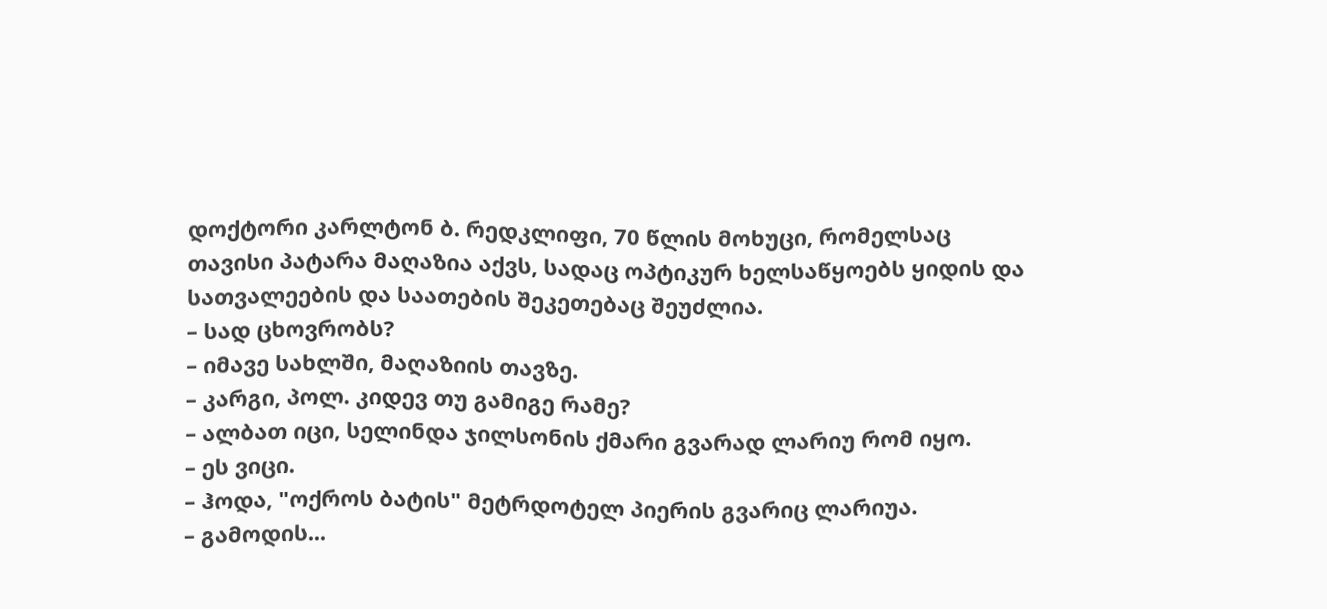დოქტორი კარლტონ ბ. რედკლიფი, 70 წლის მოხუცი, რომელსაც თავისი პატარა მაღაზია აქვს, სადაც ოპტიკურ ხელსაწყოებს ყიდის და სათვალეების და საათების შეკეთებაც შეუძლია.
– სად ცხოვრობს?
– იმავე სახლში, მაღაზიის თავზე.
– კარგი, პოლ. კიდევ თუ გამიგე რამე?
– ალბათ იცი, სელინდა ჯილსონის ქმარი გვარად ლარიუ რომ იყო.
– ეს ვიცი.
– ჰოდა, "ოქროს ბატის" მეტრდოტელ პიერის გვარიც ლარიუა.
– გამოდის...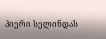პიერი სელინდას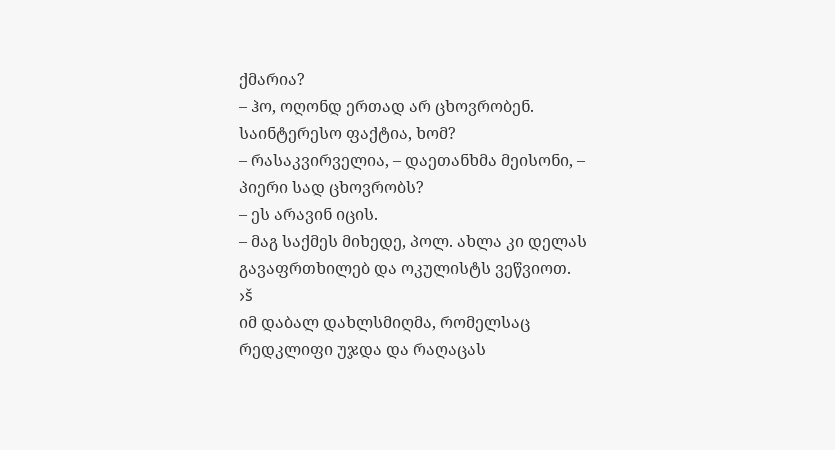ქმარია?
– ჰო, ოღონდ ერთად არ ცხოვრობენ. საინტერესო ფაქტია, ხომ?
– რასაკვირველია, – დაეთანხმა მეისონი, – პიერი სად ცხოვრობს?
– ეს არავინ იცის.
– მაგ საქმეს მიხედე, პოლ. ახლა კი დელას გავაფრთხილებ და ოკულისტს ვეწვიოთ.
›š
იმ დაბალ დახლსმიღმა, რომელსაც რედკლიფი უჯდა და რაღაცას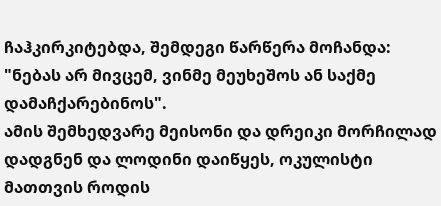ჩაჰკირკიტებდა, შემდეგი წარწერა მოჩანდა:
"ნებას არ მივცემ, ვინმე მეუხეშოს ან საქმე დამაჩქარებინოს".
ამის შემხედვარე მეისონი და დრეიკი მორჩილად დადგნენ და ლოდინი დაიწყეს, ოკულისტი მათთვის როდის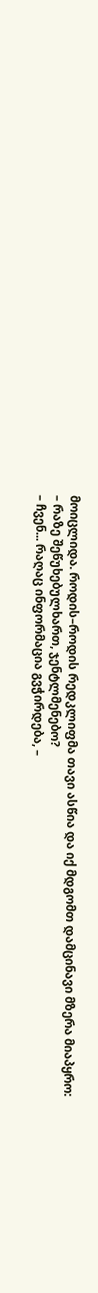მოიცლიდა. როდის–როდის რედკლიფმა თავი ასწია და იქ მდგომთ დამცინავი მზერა მიაპყრო:
– რაზე შეწუხებულხართ, ჯენტლმენებო?
– ჩვენ... რაღაც ინფორმაცია გვჭირდება, –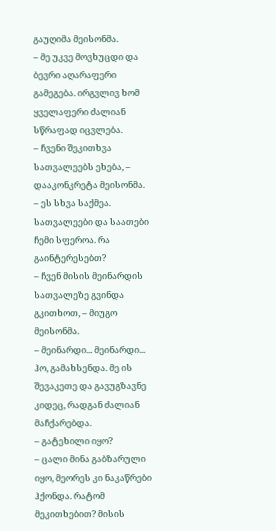გაუღიმა მეისონმა.
– მე უკვე მოვხუცდი და ბევრი აღარაფერი გამეგება. ირგვლივ ხომ ყველაფერი ძალიან სწრაფად იცვლება.
– ჩვენი შეკითხვა სათვალეებს ეხება, – დააკონკრეტა მეისონმა.
– ეს სხვა საქმეა. სათვალეები და საათები ჩემი სფეროა. რა გაინტერესებთ?
– ჩვენ მისის მეინარდის სათვალეზე გვინდა გკითხოთ, – მიუგო მეისონმა.
– მეინარდი... მეინარდი... ჰო, გამახსენდა. მე ის შევაკეთე და გავუგზავნე კიდეც, რადგან ძალიან მაჩქარებდა.
– გატეხილი იყო?
– ცალი მინა გაბზარული იყო, მეორეს კი ნაკაწრები ჰქონდა. რატომ მეკითხებით? მისის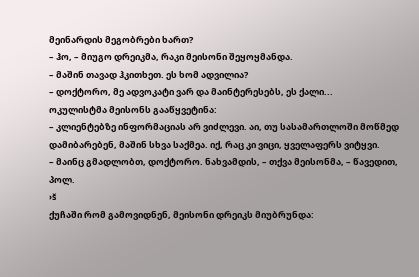მეინარდის მეგობრები ხართ?
– ჰო, – მიუგო დრეიკმა, რაკი მეისონი შეყოყმანდა.
– მაშინ თავად ჰკითხეთ. ეს ხომ ადვილია?
– დოქტორო, მე ადვოკატი ვარ და მაინტერესებს, ეს ქალი...
ოკულისტმა მეისონს გააწყვეტინა:
– კლიენტებზე ინფორმაციას არ ვიძლევი. აი, თუ სასამართლოში მოწმედ დამიბარებენ, მაშინ სხვა საქმეა. იქ, რაც კი ვიცი, ყველაფერს ვიტყვი.
– მაინც გმადლობთ, დოქტორო. ნახვამდის, – თქვა მეისონმა, – წავედით, პოლ.
›š
ქუჩაში რომ გამოვიდნენ, მეისონი დრეიკს მიუბრუნდა: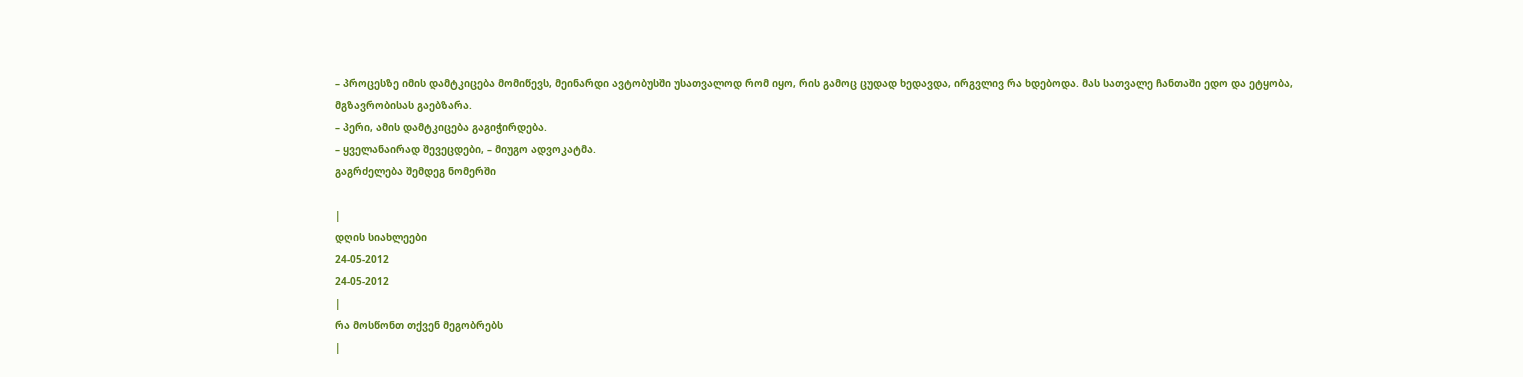– პროცესზე იმის დამტკიცება მომიწევს, მეინარდი ავტობუსში უსათვალოდ რომ იყო, რის გამოც ცუდად ხედავდა, ირგვლივ რა ხდებოდა. მას სათვალე ჩანთაში ედო და ეტყობა, მგზავრობისას გაებზარა.
– პერი, ამის დამტკიცება გაგიჭირდება.
– ყველანაირად შევეცდები, – მიუგო ადვოკატმა.
გაგრძელება შემდეგ ნომერში

|
დღის სიახლეები
24-05-2012
24-05-2012
|
რა მოსწონთ თქვენ მეგობრებს
|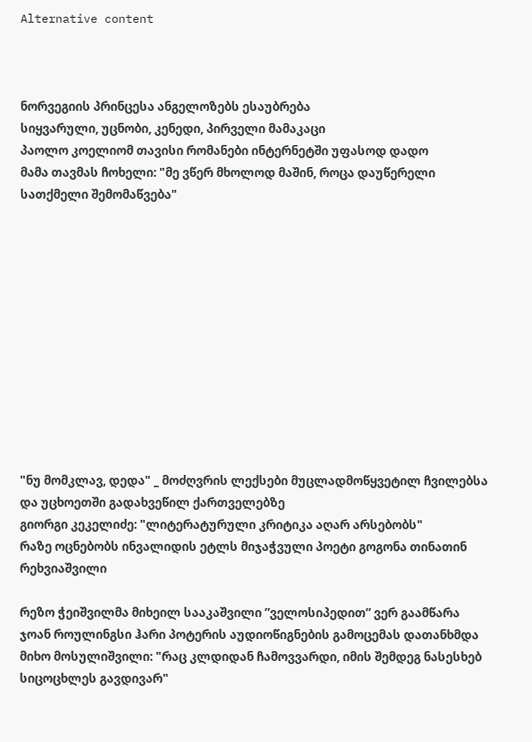Alternative content



ნორვეგიის პრინცესა ანგელოზებს ესაუბრება
სიყვარული, უცნობი, კენედი, პირველი მამაკაცი
პაოლო კოელიომ თავისი რომანები ინტერნეტში უფასოდ დადო
მამა თავმას ჩოხელი: "მე ვწერ მხოლოდ მაშინ, როცა დაუწერელი სათქმელი შემომაწვება"












"ნუ მომკლავ, დედა" _ მოძღვრის ლექსები მუცლადმოწყვეტილ ჩვილებსა და უცხოეთში გადახვეწილ ქართველებზე
გიორგი კეკელიძე: "ლიტერატურული კრიტიკა აღარ არსებობს"
რაზე ოცნებობს ინვალიდის ეტლს მიჯაჭვული პოეტი გოგონა თინათინ რეხვიაშვილი

რეზო ჭეიშვილმა მიხეილ სააკაშვილი ”ველოსიპედით” ვერ გაამწარა
ჯოან როულინგსი ჰარი პოტერის აუდიოწიგნების გამოცემას დათანხმდა
მიხო მოსულიშვილი: "რაც კლდიდან ჩამოვვარდი, იმის შემდეგ ნასესხებ სიცოცხლეს გავდივარ"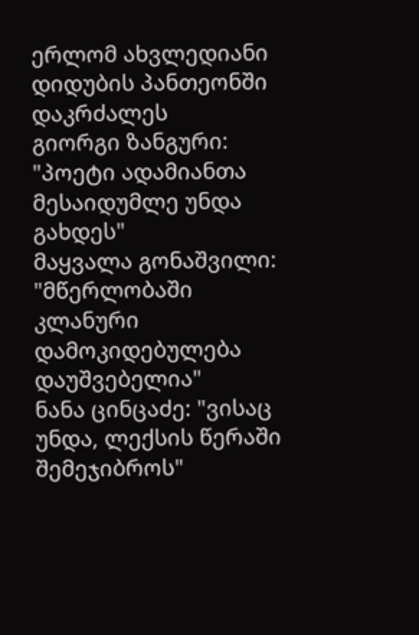ერლომ ახვლედიანი დიდუბის პანთეონში დაკრძალეს
გიორგი ზანგური: "პოეტი ადამიანთა მესაიდუმლე უნდა გახდეს"
მაყვალა გონაშვილი: "მწერლობაში კლანური დამოკიდებულება დაუშვებელია"
ნანა ცინცაძე: "ვისაც უნდა, ლექსის წერაში შემეჯიბროს"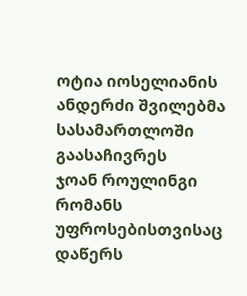ოტია იოსელიანის ანდერძი შვილებმა სასამართლოში გაასაჩივრეს
ჯოან როულინგი რომანს უფროსებისთვისაც დაწერს